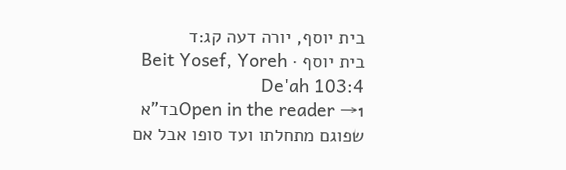בית יוסף, יורה דעה קג:ד
בית יוסף · Beit Yosef, Yoreh De'ah 103:4
Open in the reader →1בד"א שפוגם מתחלתו ועד סופו אבל אם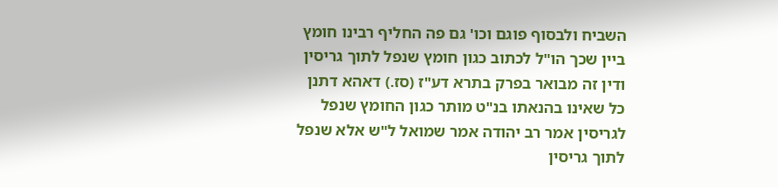השביח ולבסוף פוגם וכו' גם פה החליף רבינו חומץ ביין שכך הו"ל לכתוב כגון חומץ שנפל לתוך גריסין ודין זה מבואר בפרק בתרא דע"ז (סז.) דאהא דתנן כל שאינו בהנאתו בנ"ט מותר כגון החומץ שנפל לגריסין אמר רב יהודה אמר שמואל ל"ש אלא שנפל לתוך גריסין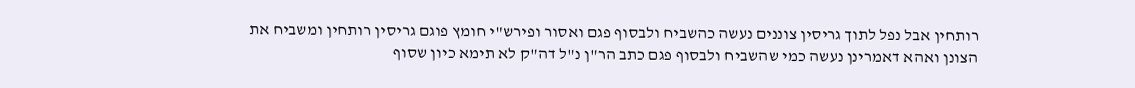רותחין אבל נפל לתוך גריסין צוננים נעשה כהשביח ולבסוף פגם ואסור ופירש"י חומץ פוגם גריסין רותחין ומשביח את הצונן ואהא דאמרינן נעשה כמי שהשביח ולבסוף פגם כתב הר"ן נ"ל דה"ק לא תימא כיון שסוף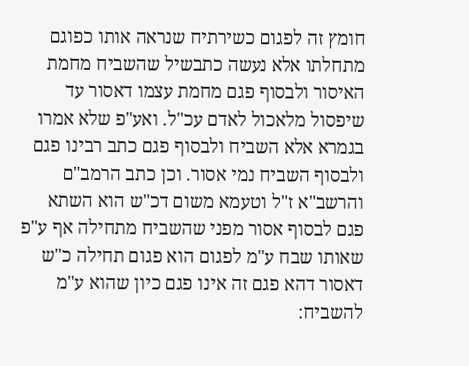חומץ זה לפגום כשירתיח שנראה אותו כפוגם מתחלתו אלא נעשה כתבשיל שהשביח מחמת האיסור ולבסוף פגם מחמת עצמו דאסור עד שיפסול מלאכול לאדם עכ"ל. ואע"פ שלא אמרו בגמרא אלא השביח ולבסוף פגם כתב רבינו פגם ולבסוף השביח נמי אסור. וכן כתב הרמב"ם והרשב"א ז"ל וטעמא משום דכ"ש הוא השתא פגם לבסוף אסור מפני שהשביח מתחילה אף ע"פ שאותו שבח ע"מ לפגום הוא פגום תחילה כ"ש דאסור דהא פגם זה אינו פגם כיון שהוא ע"מ להשביח: